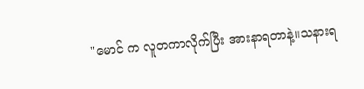"မောင် က လူတကာလိုက်ပြီး အားနာရတာနဲ့။သနားရ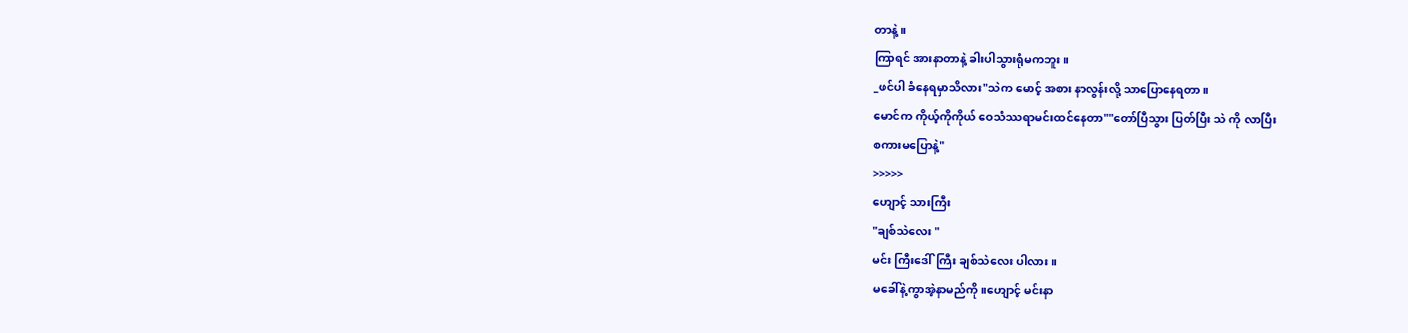တာနဲ့။
ကြာရင် အားနာတာနဲ့ ခါးပါသွားရုံမကဘူး။
_ဖင်ပါ ခံနေရမှာသိလား"သဲက မောင့် အစား နာလွန်းလို့ သာပြောနေရတာ။
မောင်က ကိုယ့်ကိုကိုယ် ဝေသံဿရာမင်းထင်နေတာ""တော်ပြီသွား ပြတ်ပြီး သဲ ကို လာပြီး
စကားမပြောနဲ့"
>>>>>
ဟျောင့် သားကြီး
"ချစ်သဲလေး "
မင်း ကြီးဒေါ်ကြီး ချစ်သဲလေး ပါလား။
မခေါ်နဲ့ကွာအဲ့နာမည်ကို။ဟျောင့် မင်းနာ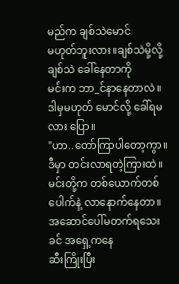မည်က ချစ်သဲမောင်
မဟုတ်ဘူးလား။ချစ်သဲမို့လို့ ချစ်သဲ ခေါ်နေတာကို
မင်းက ဘာ_င်နာနေတာလဲ။ဒါမှမဟုတ် မောင်လို့ ခေါ်ရမလား ပြော။
"ဟာ..တော်ကြာပါတော့ကွာ။
ဒီမှာ တင်းလာရတဲ့ကြားထဲ။မင်းတို့က တစ်ယောက်တစ်ပေါက်နဲ့ လာနောက်နေတာ။
အဆောင်ပေါ်မတက်ရသေးခင် အရှေ့ကနေ
ဆီးကြိုးပြီး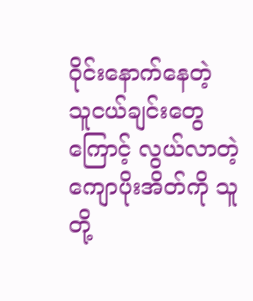ဝိုင်းနောက်နေတဲ့ သူငယ်ချင်းတွေကြောင့် လွယ်လာတဲ့ ကျောပိုးအိတ်ကို သူတို့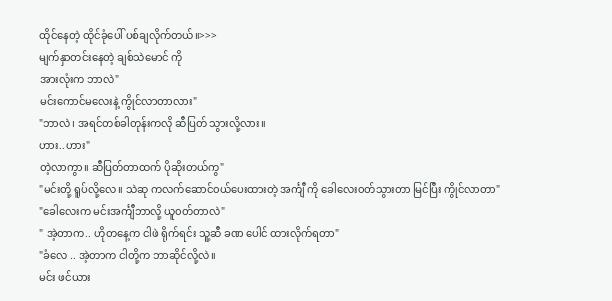ထိုင်နေတဲ့ ထိုင်ခုံပေါ် ပစ်ချလိုက်တယ်။>>>
မျက်နှာတင်းနေတဲ့ ချစ်သဲမောင် ကို
အားလုံးက ဘာလဲ"
မင်းကောင်မလေးနဲ့ ကွိုင်လာတာလား"
"ဘာလဲ၊ အရင်တစ်ခါတုန်းကလို ဆီပြတ် သွားလို့လား။
ဟား..ဟား"
တဲ့လာကွာ။ ဆီပြတ်တာထက် ပိုဆိုးတယ်ကွ"
"မင်းတို့ ရူပ်လို့လေ။ သဲဆု ကလက်ဆောင်၀ယ်ပေးထားတဲ့ အင်္ကျီ ကို ခေါလေး၀တ်သွားတာ မြင်ပြီး ကွိုင်လာတာ"
"ခေါလေးက မင်းအင်္ကျီဘာလို့ ယူ၀တ်တာလဲ"
" အဲ့တာက.. ဟိုတနေ့က ငါဖဲ ရိုက်ရင်း သူ့ဆီ ခဏ ပေါင် ထားလိုက်ရတာ"
"ခံလေ .. အဲ့တာက ငါတို့က ဘာဆိုင်လို့လဲ။
မင်း ဖင်ယား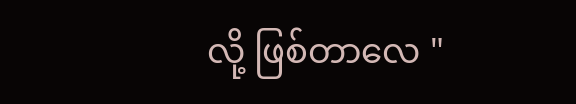လို့ ဖြစ်တာလေ "